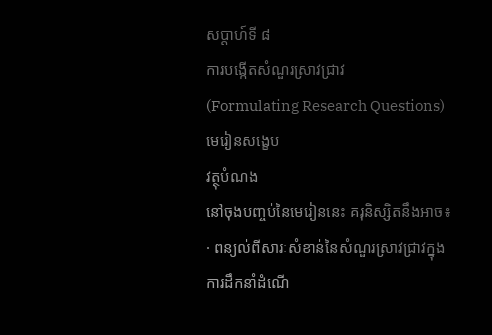សប្ដាហ៍ទី ៨
ការបង្កើតសំណួរស្រាវជ្រាវ
(Formulating Research Questions)
មេរៀនសង្ខេប
វត្ថុបំណង
នៅចុងបញ្ចប់នៃមេរៀននេះ គរុនិស្សិតនឹងអាច៖
· ពន្យល់ពីសារៈសំខាន់នៃសំណួរស្រាវជ្រាវក្នុងការដឹកនាំដំណើ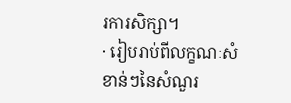រការសិក្សា។
· រៀបរាប់ពីលក្ខណៈសំខាន់ៗនៃសំណួរ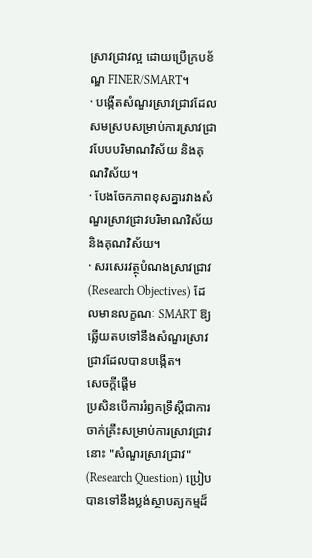ស្រាវជ្រាវល្អ ដោយប្រើក្របខ័ណ្ឌ FINER/SMART។
· បង្កើតសំណួរស្រាវជ្រាវដែលសមស្របសម្រាប់ការស្រាវជ្រាវបែបបរិមាណវិស័យ និងគុណវិស័យ។
· បែងចែកភាពខុសគ្នារវាងសំណួរស្រាវជ្រាវបរិមាណវិស័យ និងគុណវិស័យ។
· សរសេរវត្ថុបំណងស្រាវជ្រាវ (Research Objectives) ដែលមានលក្ខណៈ SMART ឱ្យឆ្លើយតបទៅនឹងសំណួរស្រាវជ្រាវដែលបានបង្កើត។
សេចក្ដីផ្ដើម
ប្រសិនបើការរំឭកទ្រឹស្ដីជាការចាក់គ្រឹះសម្រាប់ការស្រាវជ្រាវ នោះ "សំណួរស្រាវជ្រាវ" (Research Question) ប្រៀបបានទៅនឹងប្លង់ស្ថាបត្យកម្មដ៏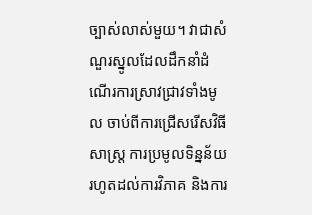ច្បាស់លាស់មួយ។ វាជាសំណួរស្នូលដែលដឹកនាំដំណើរការស្រាវជ្រាវទាំងមូល ចាប់ពីការជ្រើសរើសវិធីសាស្រ្ត ការប្រមូលទិន្នន័យ រហូតដល់ការវិភាគ និងការ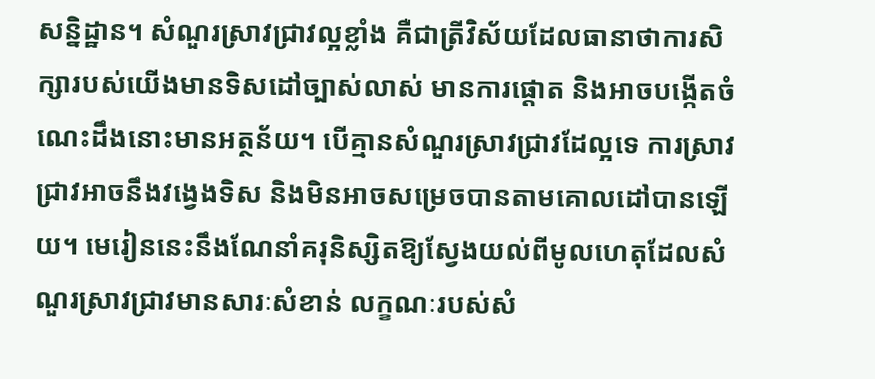សន្និដ្ឋាន។ សំណួរស្រាវជ្រាវល្អខ្លាំង គឺជាត្រីវិស័យដែលធានាថាការសិក្សារបស់យើងមានទិសដៅច្បាស់លាស់ មានការផ្ដោត និងអាចបង្កើតចំណេះដឹងនោះមានអត្ថន័យ។ បើគ្មានសំណួរស្រាវជ្រាវដែល្អទេ ការស្រាវជ្រាវអាចនឹងវង្វេងទិស និងមិនអាចសម្រេចបានតាមគោលដៅបានឡើយ។ មេរៀននេះនឹងណែនាំគរុនិស្សិតឱ្យស្វែងយល់ពីមូលហេតុដែលសំណួរស្រាវជ្រាវមានសារៈសំខាន់ លក្ខណៈរបស់សំ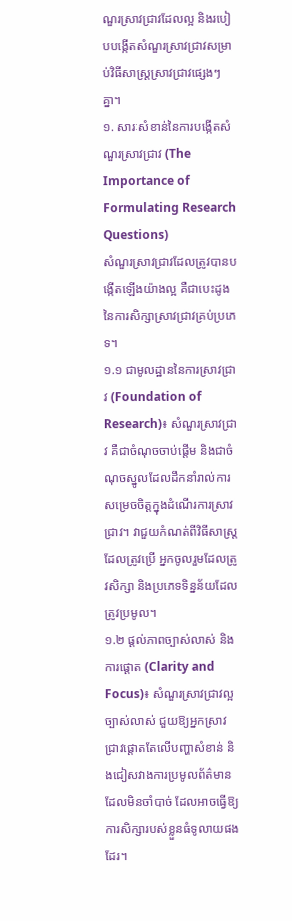ណួរស្រាវជ្រាវដែលល្អ និងរបៀបបង្កើតសំណួរស្រាវជ្រាវសម្រាប់វិធីសាស្រ្តស្រាវជ្រាវផ្សេងៗគ្នា។
១. សារៈសំខាន់នៃការបង្កើតសំណួរស្រាវជ្រាវ (The Importance of Formulating Research Questions)
សំណួរស្រាវជ្រាវដែលត្រូវបានបង្កើតឡើងយ៉ាងល្អ គឺជាបេះដូងនៃការសិក្សាស្រាវជ្រាវគ្រប់ប្រភេទ។
១.១ ជាមូលដ្ឋាននៃការស្រាវជ្រាវ (Foundation of Research)៖ សំណួរស្រាវជ្រាវ គឺជាចំណុចចាប់ផ្តើម និងជាចំណុចស្នូលដែលដឹកនាំរាល់ការសម្រេចចិត្តក្នុងដំណើរការស្រាវជ្រាវ។ វាជួយកំណត់ពីវិធីសាស្រ្តដែលត្រូវប្រើ អ្នកចូលរួមដែលត្រូវសិក្សា និងប្រភេទទិន្នន័យដែលត្រូវប្រមូល។
១.២ ផ្តល់ភាពច្បាស់លាស់ និងការផ្ដោត (Clarity and Focus)៖ សំណួរស្រាវជ្រាវល្អច្បាស់លាស់ ជួយឱ្យអ្នកស្រាវជ្រាវផ្ដោតតែលើបញ្ហាសំខាន់ និងជៀសវាងការប្រមូលព័ត៌មានដែលមិនចាំបាច់ ដែលអាចធ្វើឱ្យការសិក្សារបស់ខ្លួនធំទូលាយផងដែរ។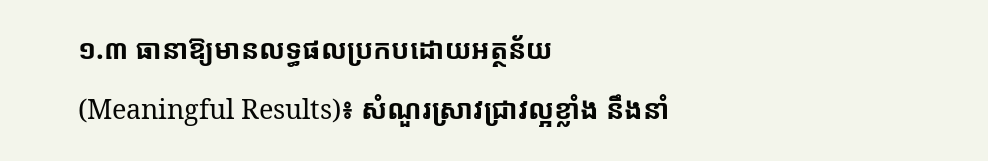១.៣ ធានាឱ្យមានលទ្ធផលប្រកបដោយអត្ថន័យ (Meaningful Results)៖ សំណួរស្រាវជ្រាវល្អខ្លាំង នឹងនាំ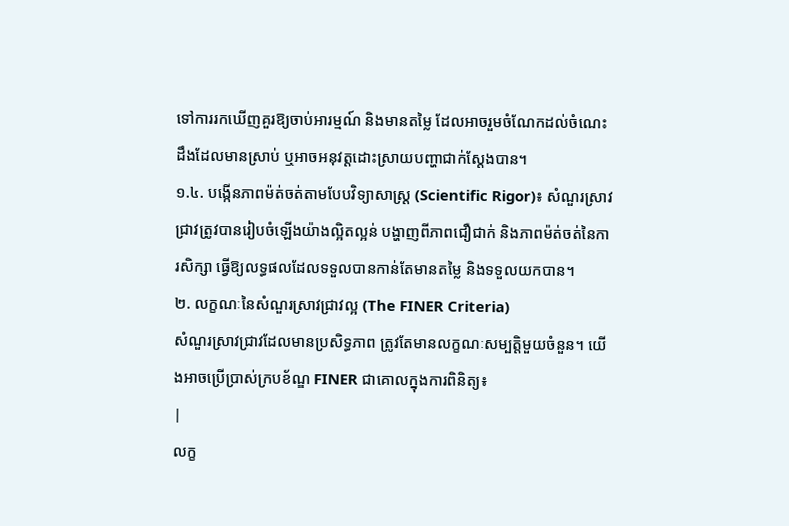ទៅការរកឃើញគួរឱ្យចាប់អារម្មណ៍ និងមានតម្លៃ ដែលអាចរួមចំណែកដល់ចំណេះដឹងដែលមានស្រាប់ ឬអាចអនុវត្តដោះស្រាយបញ្ហាជាក់ស្តែងបាន។
១.៤. បង្កើនភាពម៉ត់ចត់តាមបែបវិទ្យាសាស្ត្រ (Scientific Rigor)៖ សំណួរស្រាវជ្រាវត្រូវបានរៀបចំឡើងយ៉ាងល្អិតល្អន់ បង្ហាញពីភាពជឿជាក់ និងភាពម៉ត់ចត់នៃការសិក្សា ធ្វើឱ្យលទ្ធផលដែលទទួលបានកាន់តែមានតម្លៃ និងទទួលយកបាន។
២. លក្ខណៈនៃសំណួរស្រាវជ្រាវល្អ (The FINER Criteria)
សំណួរស្រាវជ្រាវដែលមានប្រសិទ្ធភាព ត្រូវតែមានលក្ខណៈសម្បត្តិមួយចំនួន។ យើងអាចប្រើប្រាស់ក្របខ័ណ្ឌ FINER ជាគោលក្នុងការពិនិត្យ៖
|
លក្ខ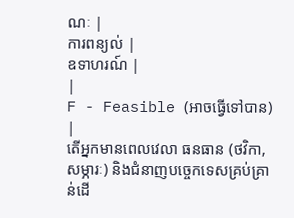ណៈ |
ការពន្យល់ |
ឧទាហរណ៍ |
|
F - Feasible (អាចធ្វើទៅបាន) |
តើអ្នកមានពេលវេលា ធនធាន (ថវិកា, សម្ភារៈ) និងជំនាញបច្ចេកទេសគ្រប់គ្រាន់ដើ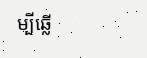ម្បីឆ្លើ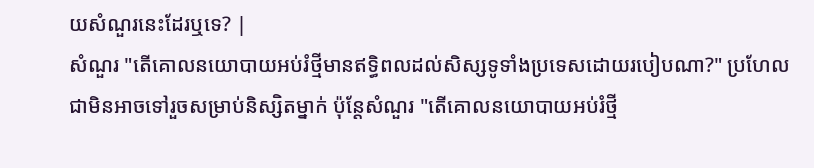យសំណួរនេះដែរឬទេ? |
សំណួរ "តើគោលនយោបាយអប់រំថ្មីមានឥទ្ធិពលដល់សិស្សទូទាំងប្រទេសដោយរបៀបណា?" ប្រហែលជាមិនអាចទៅរួចសម្រាប់និស្សិតម្នាក់ ប៉ុន្តែសំណួរ "តើគោលនយោបាយអប់រំថ្មី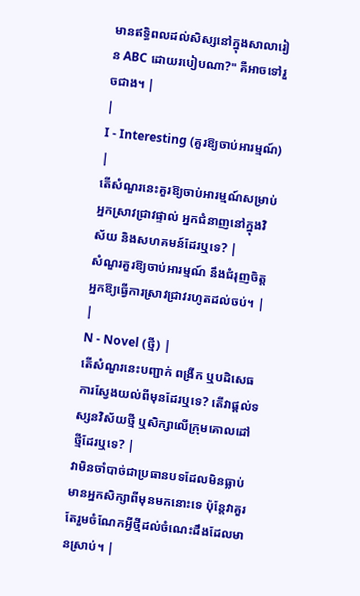មានឥទ្ធិពលដល់សិស្សនៅក្នុងសាលារៀន ABC ដោយរបៀបណា?" គឺអាចទៅរួចជាង។ |
|
I - Interesting (គួរឱ្យចាប់អារម្មណ៍) |
តើសំណួរនេះគួរឱ្យចាប់អារម្មណ៍សម្រាប់អ្នកស្រាវជ្រាវផ្ទាល់ អ្នកជំនាញនៅក្នុងវិស័យ និងសហគមន៍ដែរឬទេ? |
សំណួរគួរឱ្យចាប់អារម្មណ៍ នឹងជំរុញចិត្តអ្នកឱ្យធ្វើការស្រាវជ្រាវរហូតដល់ចប់។ |
|
N - Novel (ថ្មី) |
តើសំណួរនេះបញ្ជាក់ ពង្រីក ឬបដិសេធការស្វែងយល់ពីមុនដែរឬទេ? តើវាផ្តល់ទស្សនវិស័យថ្មី ឬសិក្សាលើក្រុមគោលដៅថ្មីដែរឬទេ? |
វាមិនចាំបាច់ជាប្រធានបទដែលមិនធ្លាប់មានអ្នកសិក្សាពីមុនមកនោះទេ ប៉ុន្តែវាគួរតែរួមចំណែកអ្វីថ្មីដល់ចំណេះដឹងដែលមានស្រាប់។ |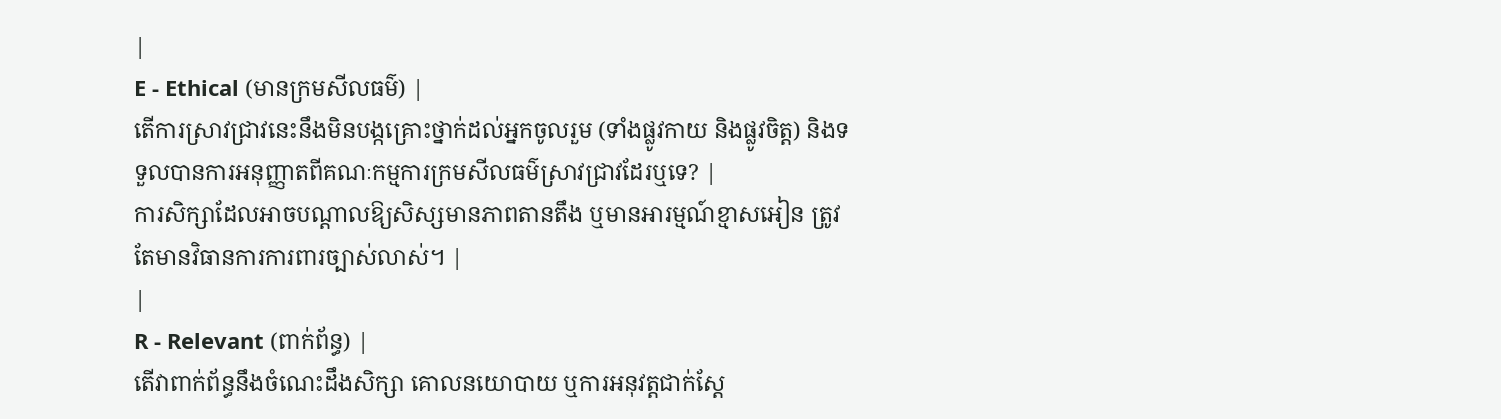|
E - Ethical (មានក្រមសីលធម៌) |
តើការស្រាវជ្រាវនេះនឹងមិនបង្កគ្រោះថ្នាក់ដល់អ្នកចូលរួម (ទាំងផ្លូវកាយ និងផ្លូវចិត្ត) និងទទួលបានការអនុញ្ញាតពីគណៈកម្មការក្រមសីលធម៌ស្រាវជ្រាវដែរឬទេ? |
ការសិក្សាដែលអាចបណ្តាលឱ្យសិស្សមានភាពតានតឹង ឬមានអារម្មណ៍ខ្មាសអៀន ត្រូវតែមានវិធានការការពារច្បាស់លាស់។ |
|
R - Relevant (ពាក់ព័ន្ធ) |
តើវាពាក់ព័ន្ធនឹងចំណេះដឹងសិក្សា គោលនយោបាយ ឬការអនុវត្តជាក់ស្តែ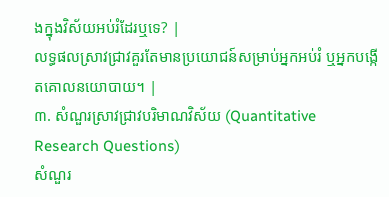ងក្នុងវិស័យអប់រំដែរឬទេ? |
លទ្ធផលស្រាវជ្រាវគួរតែមានប្រយោជន៍សម្រាប់អ្នកអប់រំ ឬអ្នកបង្កើតគោលនយោបាយ។ |
៣. សំណួរស្រាវជ្រាវបរិមាណវិស័យ (Quantitative Research Questions)
សំណួរ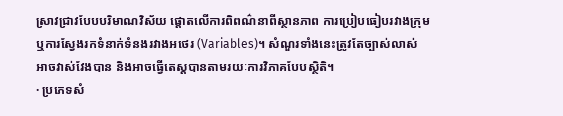ស្រាវជ្រាវបែបបរិមាណវិស័យ ផ្តោតលើការពិពណ៌នាពីស្ថានភាព ការប្រៀបធៀបរវាងក្រុម ឬការស្វែងរកទំនាក់ទំនងរវាងអថេរ (Variables)។ សំណួរទាំងនេះត្រូវតែច្បាស់លាស់ អាចវាស់វែងបាន និងអាចធ្វើតេស្តបានតាមរយៈការវិភាគបែបស្ថិតិ។
· ប្រភេទសំ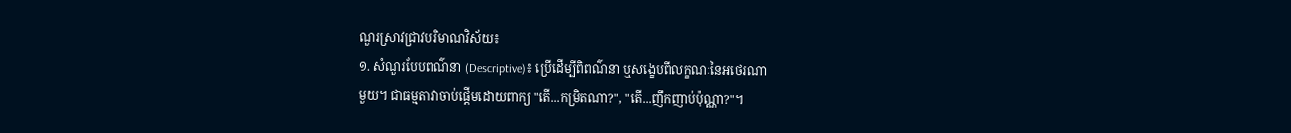ណួរស្រាវជ្រាវបរិមាណវិស័យ៖
១. សំណួរបែបពណ៌នា (Descriptive)៖ ប្រើដើម្បីពិពណ៌នា ឬសង្ខេបពីលក្ខណៈនៃអថេរណា
មួយ។ ជាធម្មតាវាចាប់ផ្តើមដោយពាក្យ "តើ...កម្រិតណា?", "តើ...ញឹកញាប់ប៉ុណ្ណា?"។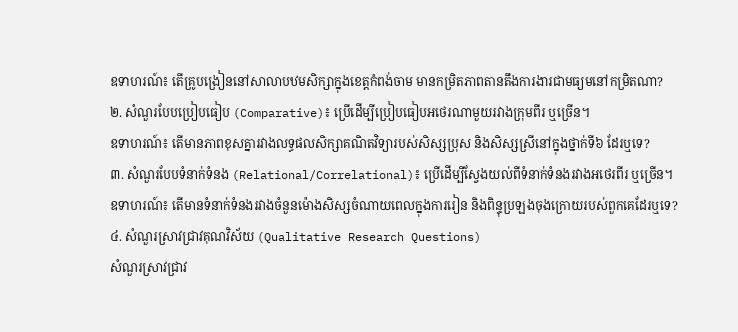ឧទាហរណ៍៖ តើគ្រូបង្រៀននៅសាលាបឋមសិក្សាក្នុងខេត្តកំពង់ចាម មានកម្រិតភាពតានតឹងការងារជាមធ្យមនៅកម្រិតណា?
២. សំណួរបែបប្រៀបធៀប (Comparative)៖ ប្រើដើម្បីប្រៀបធៀបអថេរណាមួយរវាងក្រុមពីរ ឬច្រើន។
ឧទាហរណ៍៖ តើមានភាពខុសគ្នារវាងលទ្ធផលសិក្សាគណិតវិទ្យារបស់សិស្សប្រុស និងសិស្សស្រីនៅក្នុងថ្នាក់ទី៦ ដែរឬទេ?
៣. សំណួរបែបទំនាក់ទំនង (Relational/Correlational)៖ ប្រើដើម្បីស្វែងយល់ពីទំនាក់ទំនងរវាងអថេរពីរ ឬច្រើន។
ឧទាហរណ៍៖ តើមានទំនាក់ទំនងរវាងចំនួនម៉ោងសិស្សចំណាយពេលក្នុងការរៀន និងពិន្ទុប្រឡងចុងក្រោយរបស់ពួកគេដែរឬទេ?
៤. សំណួរស្រាវជ្រាវគុណវិស័យ (Qualitative Research Questions)
សំណួរស្រាវជ្រាវ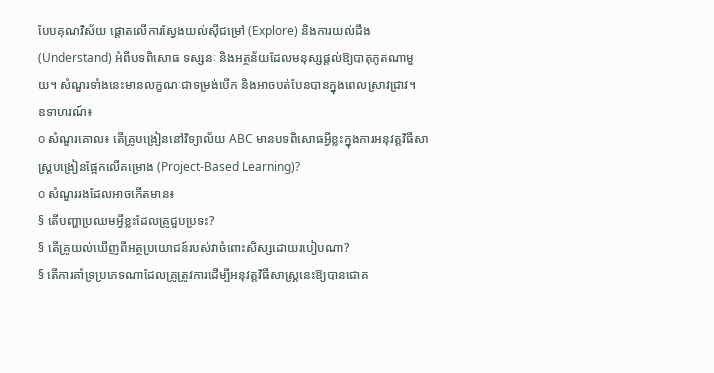បែបគុណវិស័យ ផ្តោតលើការស្វែងយល់ស៊ីជម្រៅ (Explore) និងការយល់ដឹង (Understand) អំពីបទពិសោធ ទស្សនៈ និងអត្ថន័យដែលមនុស្សផ្តល់ឱ្យបាតុភូតណាមួយ។ សំណួរទាំងនេះមានលក្ខណៈជាទម្រង់បើក និងអាចបត់បែនបានក្នុងពេលស្រាវជ្រាវ។
ឧទាហរណ៍៖
o សំណួរគោល៖ តើគ្រូបង្រៀននៅវិទ្យាល័យ ABC មានបទពិសោធអ្វីខ្លះក្នុងការអនុវត្តវិធីសាស្រ្តបង្រៀនផ្អែកលើគម្រោង (Project-Based Learning)?
o សំណួររងដែលអាចកើតមាន៖
§ តើបញ្ហាប្រឈមអ្វីខ្លះដែលគ្រូជួបប្រទះ?
§ តើគ្រូយល់ឃើញពីអត្ថប្រយោជន៍របស់វាចំពោះសិស្សដោយរបៀបណា?
§ តើការគាំទ្រប្រភេទណាដែលគ្រូត្រូវការដើម្បីអនុវត្តវិធីសាស្រ្តនេះឱ្យបានជោគ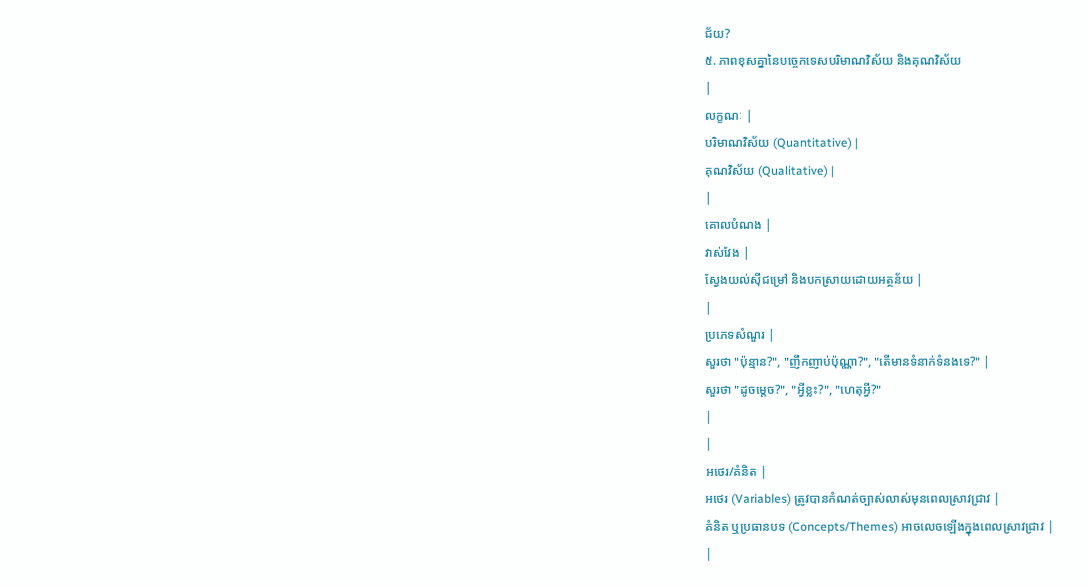ជ័យ?
៥. ភាពខុសគ្នានៃបច្ចេកទេសបរិមាណវិស័យ និងគុណវិស័យ
|
លក្ខណៈ |
បរិមាណវិស័យ (Quantitative) |
គុណវិស័យ (Qualitative) |
|
គោលបំណង |
វាស់វែង |
ស្វែងយល់ស៊ីជម្រៅ និងបកស្រាយដោយអត្ថន័យ |
|
ប្រភេទសំណួរ |
សួរថា "ប៉ុន្មាន?", "ញឹកញាប់ប៉ុណ្ណា?", "តើមានទំនាក់ទំនងទេ?" |
សួរថា "ដូចម្តេច?", "អ្វីខ្លះ?", "ហេតុអ្វី?"
|
|
អថេរ/គំនិត |
អថេរ (Variables) ត្រូវបានកំណត់ច្បាស់លាស់មុនពេលស្រាវជ្រាវ |
គំនិត ឬប្រធានបទ (Concepts/Themes) អាចលេចឡើងក្នុងពេលស្រាវជ្រាវ |
|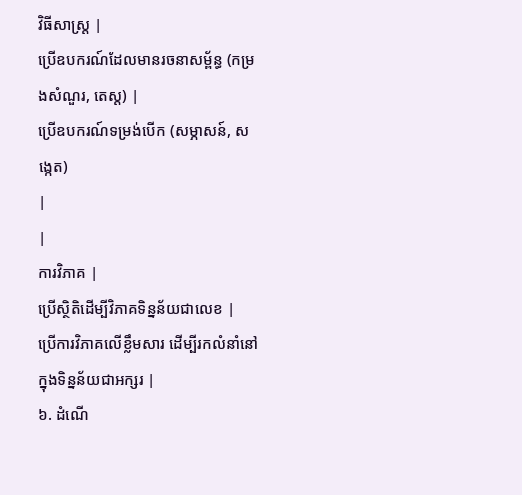វិធីសាស្រ្ត |
ប្រើឧបករណ៍ដែលមានរចនាសម្ព័ន្ធ (កម្រងសំណួរ, តេស្ត) |
ប្រើឧបករណ៍ទម្រង់បើក (សម្ភាសន៍, សង្កេត)
|
|
ការវិភាគ |
ប្រើស្ថិតិដើម្បីវិភាគទិន្នន័យជាលេខ |
ប្រើការវិភាគលើខ្លឹមសារ ដើម្បីរកលំនាំនៅក្នុងទិន្នន័យជាអក្សរ |
៦. ដំណើ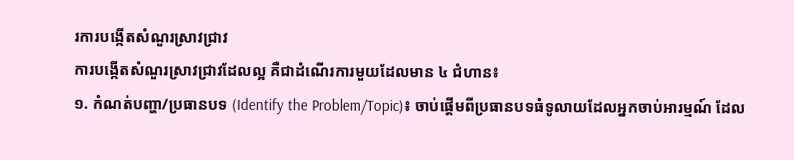រការបង្កើតសំណួរស្រាវជ្រាវ
ការបង្កើតសំណួរស្រាវជ្រាវដែលល្អ គឺជាដំណើរការមួយដែលមាន ៤ ជំហាន៖
១. កំណត់បញ្ហា/ប្រធានបទ (Identify the Problem/Topic)៖ ចាប់ផ្តើមពីប្រធានបទធំទូលាយដែលអ្នកចាប់អារម្មណ៍ ដែល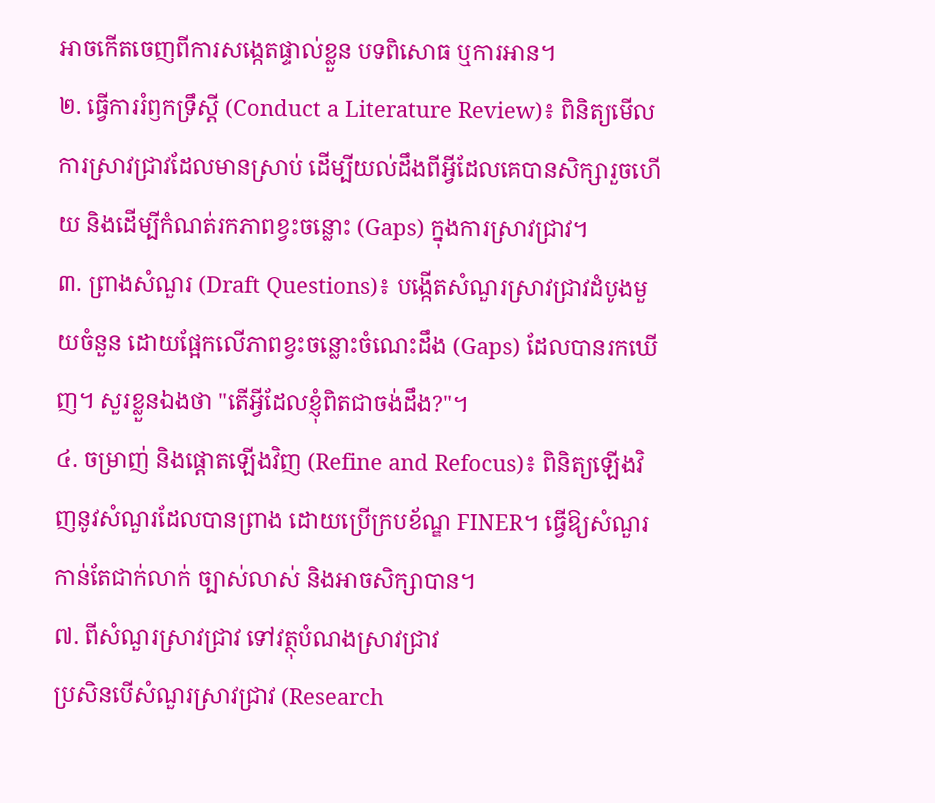អាចកើតចេញពីការសង្កេតផ្ទាល់ខ្លួន បទពិសោធ ឬការអាន។
២. ធ្វើការរំឭកទ្រឹស្ដី (Conduct a Literature Review)៖ ពិនិត្យមើលការស្រាវជ្រាវដែលមានស្រាប់ ដើម្បីយល់ដឹងពីអ្វីដែលគេបានសិក្សារួចហើយ និងដើម្បីកំណត់រកភាពខ្វះចន្លោះ (Gaps) ក្នុងការស្រាវជ្រាវ។
៣. ព្រាងសំណួរ (Draft Questions)៖ បង្កើតសំណួរស្រាវជ្រាវដំបូងមួយចំនួន ដោយផ្អែកលើភាពខ្វះចន្លោះចំណេះដឹង (Gaps) ដែលបានរកឃើញ។ សួរខ្លួនឯងថា "តើអ្វីដែលខ្ញុំពិតជាចង់ដឹង?"។
៤. ចម្រាញ់ និងផ្ដោតឡើងវិញ (Refine and Refocus)៖ ពិនិត្យឡើងវិញនូវសំណួរដែលបានព្រាង ដោយប្រើក្របខ័ណ្ឌ FINER។ ធ្វើឱ្យសំណួរកាន់តែជាក់លាក់ ច្បាស់លាស់ និងអាចសិក្សាបាន។
៧. ពីសំណួរស្រាវជ្រាវ ទៅវត្ថុបំណងស្រាវជ្រាវ
ប្រសិនបើសំណួរស្រាវជ្រាវ (Research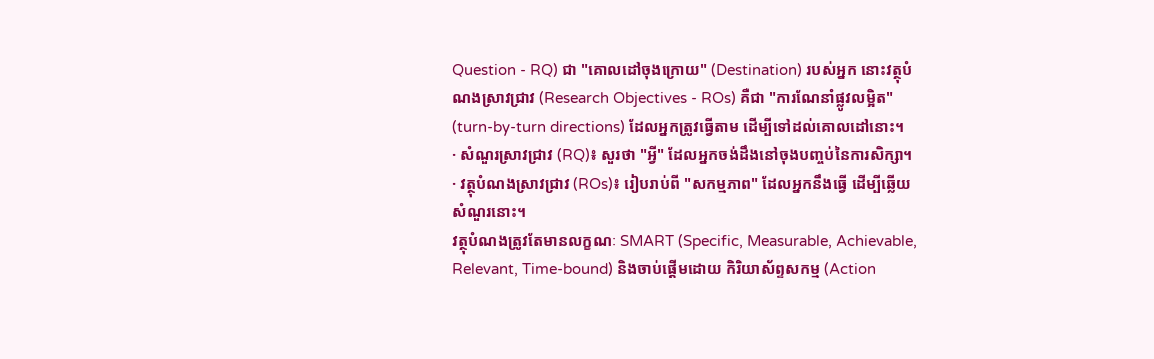Question - RQ) ជា "គោលដៅចុងក្រោយ" (Destination) របស់អ្នក នោះវត្ថុបំណងស្រាវជ្រាវ (Research Objectives - ROs) គឺជា "ការណែនាំផ្លូវលម្អិត" (turn-by-turn directions) ដែលអ្នកត្រូវធ្វើតាម ដើម្បីទៅដល់គោលដៅនោះ។
· សំណួរស្រាវជ្រាវ (RQ)៖ សួរថា "អ្វី" ដែលអ្នកចង់ដឹងនៅចុងបញ្ចប់នៃការសិក្សា។
· វត្ថុបំណងស្រាវជ្រាវ (ROs)៖ រៀបរាប់ពី "សកម្មភាព" ដែលអ្នកនឹងធ្វើ ដើម្បីឆ្លើយសំណួរនោះ។
វត្ថុបំណងត្រូវតែមានលក្ខណៈ SMART (Specific, Measurable, Achievable, Relevant, Time-bound) និងចាប់ផ្តើមដោយ កិរិយាស័ព្ទសកម្ម (Action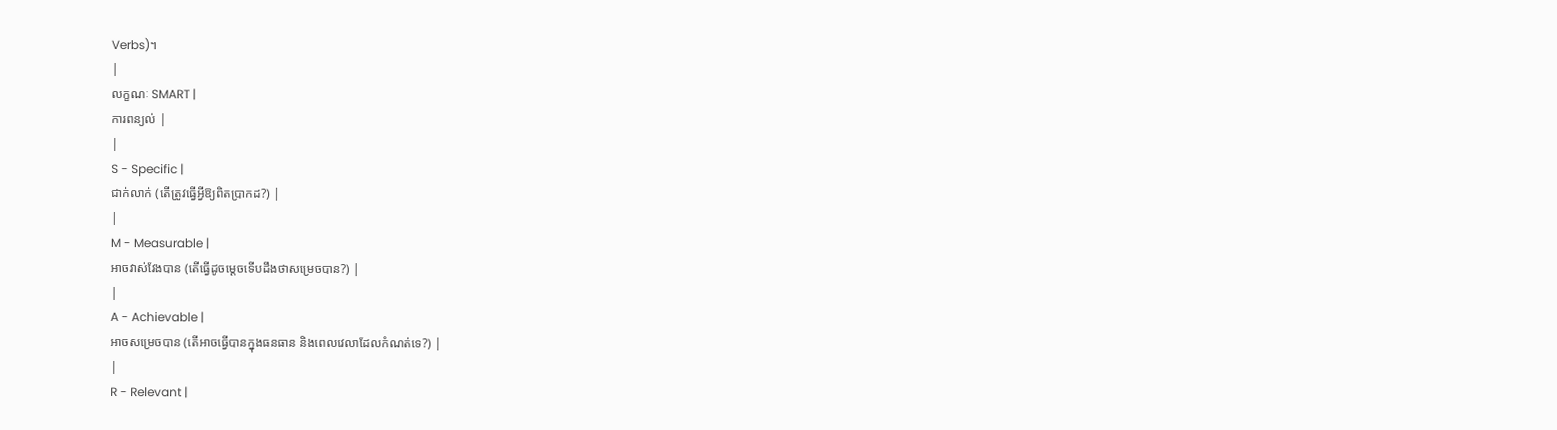Verbs)។
|
លក្ខណៈ SMART |
ការពន្យល់ |
|
S - Specific |
ជាក់លាក់ (តើត្រូវធ្វើអ្វីឱ្យពិតប្រាកដ?) |
|
M - Measurable |
អាចវាស់វែងបាន (តើធ្វើដូចម្តេចទើបដឹងថាសម្រេចបាន?) |
|
A - Achievable |
អាចសម្រេចបាន (តើអាចធ្វើបានក្នុងធនធាន និងពេលវេលាដែលកំណត់ទេ?) |
|
R - Relevant |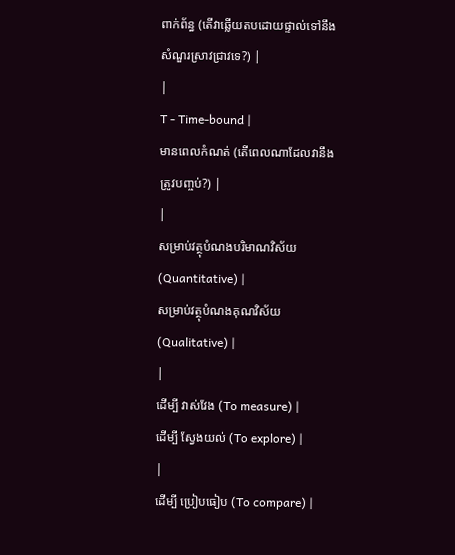ពាក់ព័ន្ធ (តើវាឆ្លើយតបដោយផ្ទាល់ទៅនឹងសំណួរស្រាវជ្រាវទេ?) |
|
T - Time-bound |
មានពេលកំណត់ (តើពេលណាដែលវានឹងត្រូវបញ្ចប់?) |
|
សម្រាប់វត្ថុបំណងបរិមាណវិស័យ (Quantitative) |
សម្រាប់វត្ថុបំណងគុណវិស័យ (Qualitative) |
|
ដើម្បី វាស់វែង (To measure) |
ដើម្បី ស្វែងយល់ (To explore) |
|
ដើម្បី ប្រៀបធៀប (To compare) |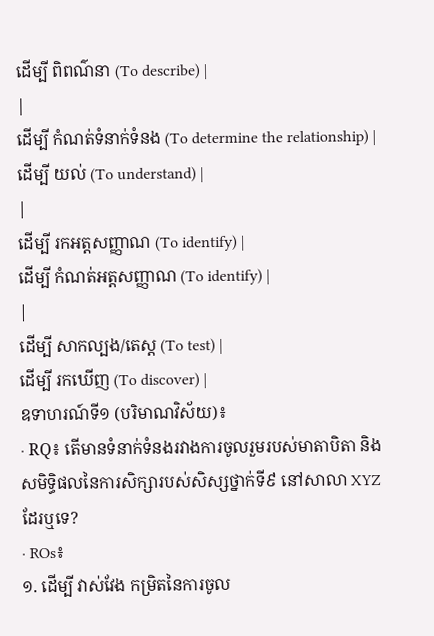ដើម្បី ពិពណ៌នា (To describe) |
|
ដើម្បី កំណត់ទំនាក់ទំនង (To determine the relationship) |
ដើម្បី យល់ (To understand) |
|
ដើម្បី រកអត្តសញ្ញាណ (To identify) |
ដើម្បី កំណត់អត្តសញ្ញាណ (To identify) |
|
ដើម្បី សាកល្បង/តេស្ត (To test) |
ដើម្បី រកឃើញ (To discover) |
ឧទាហរណ៍ទី១ (បរិមាណវិស័យ)៖
· RQ៖ តើមានទំនាក់ទំនងរវាងការចូលរួមរបស់មាតាបិតា និងសមិទ្ធិផលនៃការសិក្សារបស់សិស្សថ្នាក់ទី៩ នៅសាលា XYZ ដែរឬទេ?
· ROs៖
១. ដើម្បី វាស់វែង កម្រិតនៃការចូល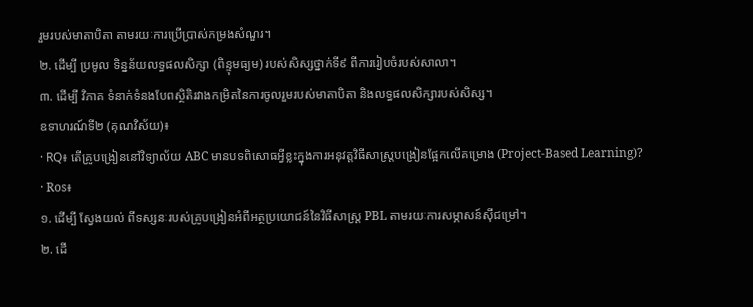រួមរបស់មាតាបិតា តាមរយៈការប្រើប្រាស់កម្រងសំណួរ។
២. ដើម្បី ប្រមូល ទិន្នន័យលទ្ធផលសិក្សា (ពិន្ទុមធ្យម) របស់សិស្សថ្នាក់ទី៩ ពីការរៀបចំរបស់សាលា។
៣. ដើម្បី វិភាគ ទំនាក់ទំនងបែពស្ថិតិរវាងកម្រិតនៃការចូលរួមរបស់មាតាបិតា និងលទ្ធផលសិក្សារបស់សិស្ស។
ឧទាហរណ៍ទី២ (គុណវិស័យ)៖
· RQ៖ តើគ្រូបង្រៀននៅវិទ្យាល័យ ABC មានបទពិសោធអ្វីខ្លះក្នុងការអនុវត្តវិធីសាស្រ្តបង្រៀនផ្អែកលើគម្រោង (Project-Based Learning)?
· Ros៖
១. ដើម្បី ស្វែងយល់ ពីទស្សនៈរបស់គ្រូបង្រៀនអំពីអត្ថប្រយោជន៍នៃវិធីសាស្រ្ត PBL តាមរយៈការសម្ភាសន៍ស៊ីជម្រៅ។
២. ដើ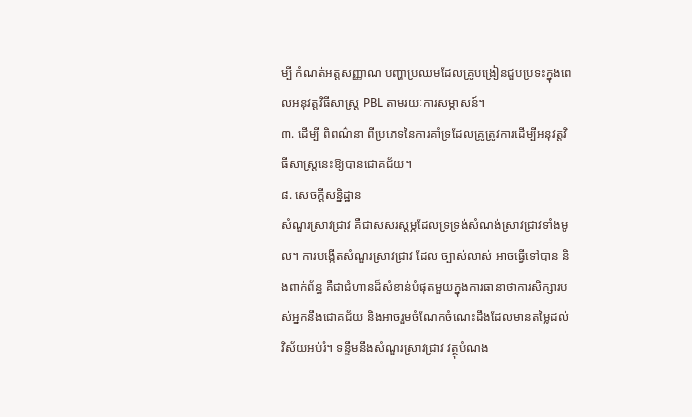ម្បី កំណត់អត្តសញ្ញាណ បញ្ហាប្រឈមដែលគ្រូបង្រៀនជួបប្រទះក្នុងពេលអនុវត្តវិធីសាស្រ្ត PBL តាមរយៈការសម្ភាសន៍។
៣. ដើម្បី ពិពណ៌នា ពីប្រភេទនៃការគាំទ្រដែលគ្រូត្រូវការដើម្បីអនុវត្តវិធីសាស្រ្តនេះឱ្យបានជោគជ័យ។
៨. សេចក្ដីសន្និដ្ឋាន
សំណួរស្រាវជ្រាវ គឺជាសសរស្ដម្ភដែលទ្រទ្រង់សំណង់ស្រាវជ្រាវទាំងមូល។ ការបង្កើតសំណួរស្រាវជ្រាវ ដែល ច្បាស់លាស់ អាចធ្វើទៅបាន និងពាក់ព័ន្ធ គឺជាជំហានដ៏សំខាន់បំផុតមួយក្នុងការធានាថាការសិក្សារបស់អ្នកនឹងជោគជ័យ និងអាចរួមចំណែកចំណេះដឹងដែលមានតម្លៃដល់វិស័យអប់រំ។ ទន្ទឹមនឹងសំណួរស្រាវជ្រាវ វត្ថុបំណង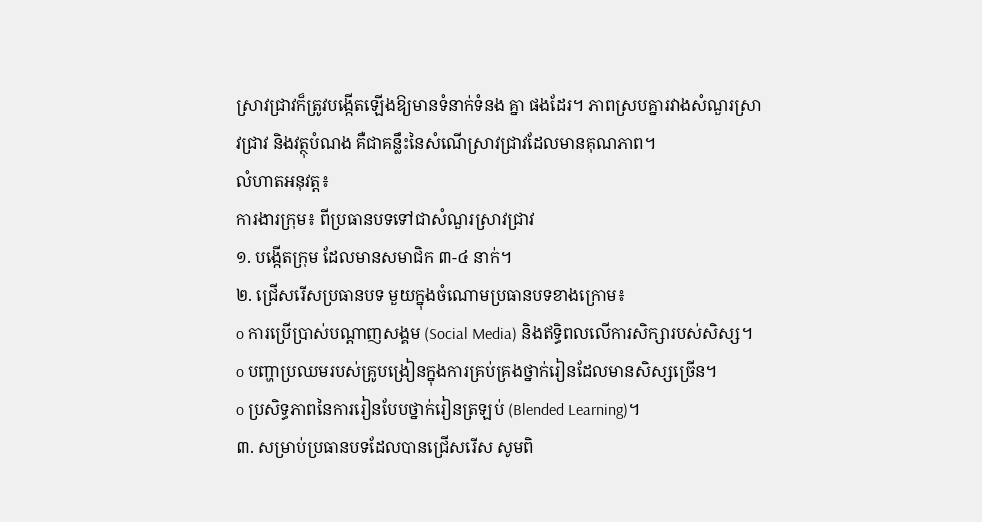ស្រាវជ្រាវក៏ត្រូវបង្កើតឡើងឱ្យមានទំនាក់ទំនង គ្នា ផងដែរ។ ភាពស្របគ្នារវាងសំណួរស្រាវជ្រាវ និងវត្ថុបំណង គឺជាគន្លឹះនៃសំណើស្រាវជ្រាវដែលមានគុណភាព។
លំហាតអនុវត្ត៖
ការងារក្រុម៖ ពីប្រធានបទទៅជាសំណួរស្រាវជ្រាវ
១. បង្កើតក្រុម ដែលមានសមាជិក ៣-៤ នាក់។
២. ជ្រើសរើសប្រធានបទ មួយក្នុងចំណោមប្រធានបទខាងក្រោម៖
o ការប្រើប្រាស់បណ្ដាញសង្គម (Social Media) និងឥទ្ធិពលលើការសិក្សារបស់សិស្ស។
o បញ្ហាប្រឈមរបស់គ្រូបង្រៀនក្នុងការគ្រប់គ្រងថ្នាក់រៀនដែលមានសិស្សច្រើន។
o ប្រសិទ្ធភាពនៃការរៀនបែបថ្នាក់រៀនត្រឡប់ (Blended Learning)។
៣. សម្រាប់ប្រធានបទដែលបានជ្រើសរើស សូមពិ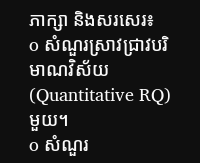ភាក្សា និងសរសេរ៖
o សំណួរស្រាវជ្រាវបរិមាណវិស័យ (Quantitative RQ) មួយ។
o សំណួរ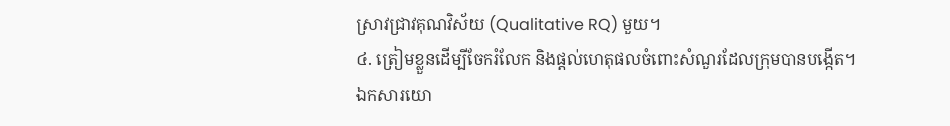ស្រាវជ្រាវគុណវិស័យ (Qualitative RQ) មួយ។
៤. ត្រៀមខ្លួនដើម្បីចែករំលែក និងផ្តល់ហេតុផលចំពោះសំណួរដែលក្រុមបានបង្កើត។
ឯកសារយោ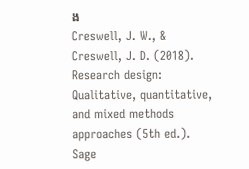ង
Creswell, J. W., & Creswell, J. D. (2018). Research design: Qualitative, quantitative, and mixed methods approaches (5th ed.). Sage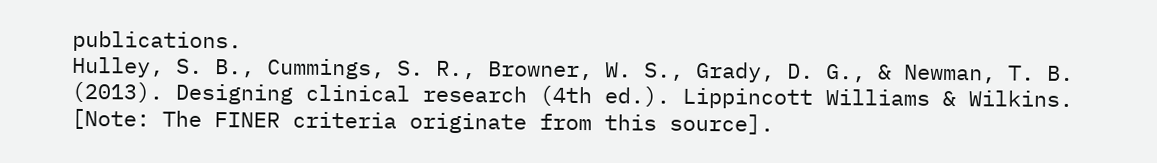publications.
Hulley, S. B., Cummings, S. R., Browner, W. S., Grady, D. G., & Newman, T. B. (2013). Designing clinical research (4th ed.). Lippincott Williams & Wilkins. [Note: The FINER criteria originate from this source].